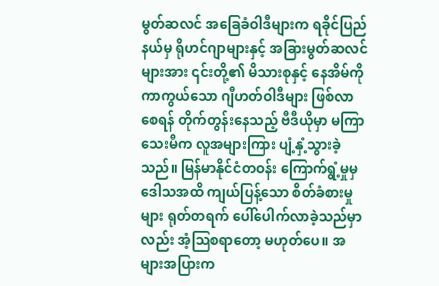မွတ်ဆလင် အခြေခံဝါဒီများက ရခိုင်ပြည်နယ်မှ ရိုဟင်ဂျာများနှင့် အခြားမွတ်ဆလင်များအား ၎င်းတို့၏ မိသားစုနှင့် နေအိမ်ကို ကာကွယ်သော ဂျီဟတ်ဝါဒီများ ဖြစ်လာစေရန် တိုက်တွန်းနေသည့် ဗီဒီယိုမှာ မကြာသေးမီက လူအများကြား ပျံ့နှံ့သွားခဲ့သည်။ မြန်မာနိုင်ငံတဝန်း ကြောက်ရွံ့မှုမှ ဒေါသအထိ ကျယ်ပြန့်သော စိတ်ခံစားမှုများ ရုတ်တရက် ပေါ်ပေါက်လာခဲ့သည်မှာလည်း အံ့သြစရာတော့ မဟုတ်ပေ။ အများအပြားက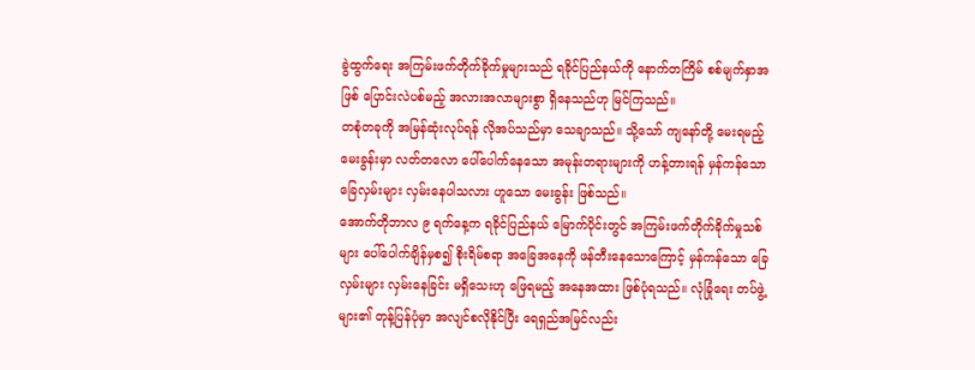ခွဲထွက်ရေး အကြမ်းဖက်တိုက်ခိုက်မှုများသည် ရခိုင်ပြည်နယ်ကို နောက်တကြိမ် စစ်မျက်နှာအဖြစ် ပြောင်းလဲပစ်မည့် အလားအလာများစွာ ရှိနေသည်ဟု မြင်ကြသည်။
တစုံတခုကို အမြန်ဆုံးလုပ်ရန် လိုအပ်သည်မှာ သေချာသည်။ သို့သော် ကျနော်တို့ မေးရမည့် မေးခွန်းမှာ လတ်တလော ပေါ်ပေါက်နေသော အမုန်းတရားများကို ဟန့်တားရန် မှန်ကန်သော ခြေလှမ်းများ လှမ်းနေပါသလား ဟူသော မေးခွန်း ဖြစ်သည်။
အောက်တိုဘာလ ၉ ရက်နေ့က ရခိုင်ပြည်နယ် မြောက်ပိုင်းတွင် အကြမ်းဖက်တိုက်ခိုက်မှုသစ်များ ပေါ်ပေါက်ချိန်မှစ၍ စိုးရိမ်စရာ အခြေအနေကို ဖန်တီးနေသောကြောင့် မှန်ကန်သော ခြေလှမ်းများ လှမ်းနေခြင်း မရှိသေးဟု ဖြေရမည့် အနေအထား ဖြစ်ပုံရသည်။ လုံခြုံရေး တပ်ဖွဲ့များ၏ တုန့်ပြန်ပုံမှာ အလျင်စလိုနိုင်ပြီး ရေရှည်အမြင်လည်း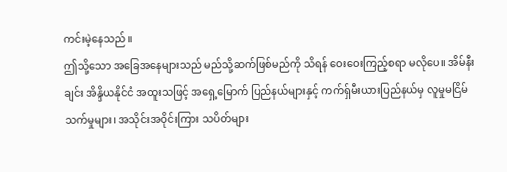ကင်းမဲ့နေသည်။
ဤသို့သော အခြေအနေများသည် မည်သို့ဆက်ဖြစ်မည်ကို သိရန် ဝေးဝေးကြည့်စရာ မလိုပေ။ အိမ်နီးချင်း အိန္ဒိယနိုင်ငံ အထူးသဖြင့် အရှေ့မြောက် ပြည်နယ်များနှင့် ကက်ရှ်မီးယားပြည်နယ်မှ လူမှုမငြိမ်သက်မှုများ၊ အသိုင်းအဝိုင်းကြား သပိတ်များ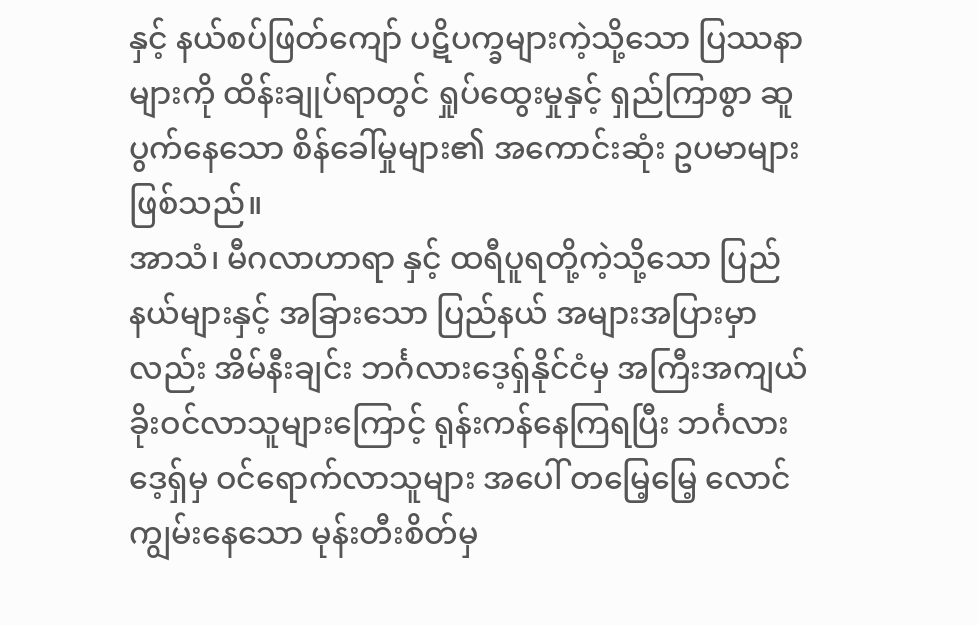နှင့် နယ်စပ်ဖြတ်ကျော် ပဋိပက္ခများကဲ့သို့သော ပြဿနာများကို ထိန်းချုပ်ရာတွင် ရှုပ်ထွေးမှုနှင့် ရှည်ကြာစွာ ဆူပွက်နေသော စိန်ခေါ်မှုများ၏ အကောင်းဆုံး ဥပမာများ ဖြစ်သည်။
အာသံ၊ မီဂလာဟာရာ နှင့် ထရီပူရတို့ကဲ့သို့သော ပြည်နယ်များနှင့် အခြားသော ပြည်နယ် အများအပြားမှာလည်း အိမ်နီးချင်း ဘင်္ဂလားဒေ့ရှ်နိုင်ငံမှ အကြီးအကျယ် ခိုးဝင်လာသူများကြောင့် ရုန်းကန်နေကြရပြီး ဘင်္ဂလားဒေ့ရှ်မှ ဝင်ရောက်လာသူများ အပေါ် တမြေ့မြေ့ လောင်ကျွမ်းနေသော မုန်းတီးစိတ်မှ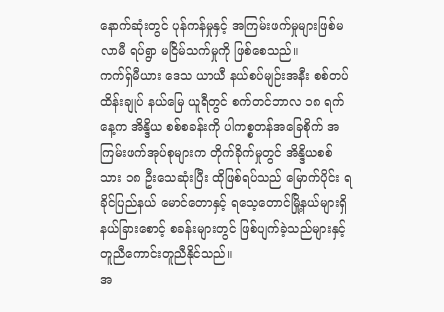နောက်ဆုံးတွင် ပုန်ကန်မှုနှင့် အကြမ်းဖက်မှုများဖြစ်မလာမီ ရပ်ရွာ မငြိမ်သက်မှုကို ဖြစ်စေသည်။
ကက်ရှ်မီယား ဒေသ ယာယီ နယ်စပ်မျဉ်းအနီး စစ်တပ်ထိန်းချုပ် နယ်မြေ ယူရီတွင် စက်တင်ဘာလ ၁၈ ရက်နေ့က အိန္ဒိယ စစ်စခန်းကို ပါကစ္စတန်အခြေစိုက် အကြမ်းဖက်အုပ်စုများက တိုက်ခိုက်မှုတွင် အိန္ဒိယစစ်သား ၁၈ ဦးသေဆုံးပြီး ထိုဖြစ်ရပ်သည် မြောက်ပိုင်း ရခိုင်ပြည်နယ် မောင်တောနှင့် ရသေ့တောင်မြို့နယ်များရှိ နယ်ခြားစောင့် စခန်းများတွင် ဖြစ်ပျက်ခဲ့သည်များနှင့် တူညီကောင်းတူညီနိုင်သည်။
အ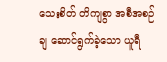သေးစိတ် တိကျစွာ အစီအစဉ်ချ ဆောင်ရွက်ခဲ့သော ယူရီ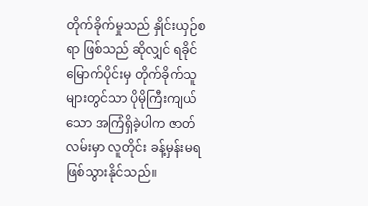တိုက်ခိုက်မှုသည် နှိုင်းယှဉ်စရာ ဖြစ်သည် ဆိုလျှင် ရခိုင် မြောက်ပိုင်းမှ တိုက်ခိုက်သူများတွင်သာ ပိုမိုကြီးကျယ်သော အကြံရှိခဲ့ပါက ဇာတ်လမ်းမှာ လူတိုင်း ခန့်မှန်းမရ ဖြစ်သွားနိုင်သည်။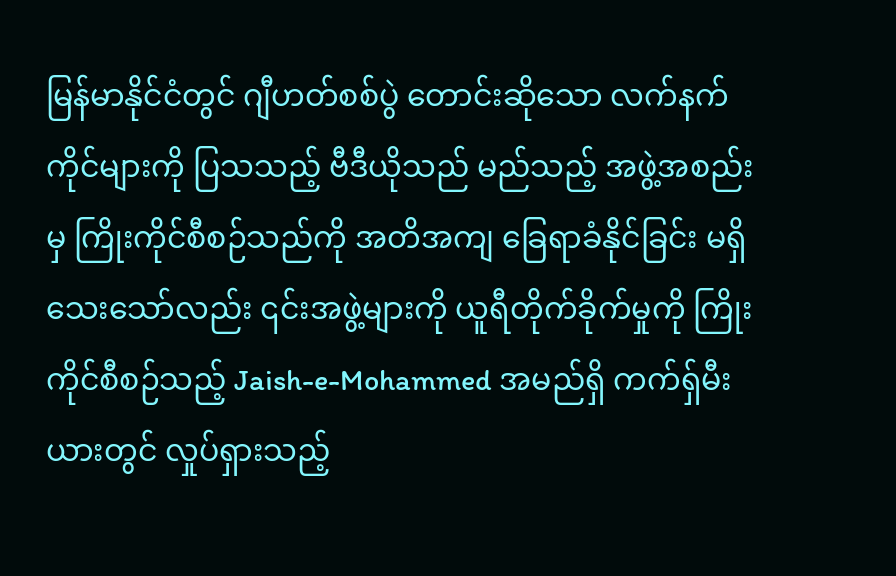မြန်မာနိုင်ငံတွင် ဂျီဟတ်စစ်ပွဲ တောင်းဆိုသော လက်နက်ကိုင်များကို ပြသသည့် ဗီဒီယိုသည် မည်သည့် အဖွဲ့အစည်းမှ ကြိုးကိုင်စီစဉ်သည်ကို အတိအကျ ခြေရာခံနိုင်ခြင်း မရှိသေးသော်လည်း ၎င်းအဖွဲ့များကို ယူရီတိုက်ခိုက်မှုကို ကြိုးကိုင်စီစဉ်သည့် Jaish-e-Mohammed အမည်ရှိ ကက်ရှ်မီးယားတွင် လှုပ်ရှားသည့်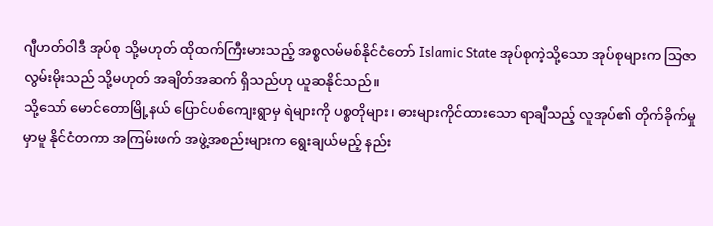ဂျီဟတ်ဝါဒီ အုပ်စု သို့မဟုတ် ထိုထက်ကြီးမားသည့် အစ္စလမ်မစ်နိုင်ငံတော် Islamic State အုပ်စုကဲ့သို့သော အုပ်စုများက သြဇာလွမ်းမိုးသည် သို့မဟုတ် အချိတ်အဆက် ရှိသည်ဟု ယူဆနိုင်သည်။
သို့သော် မောင်တောမြို့နယ် ပြောင်ပစ်ကျေးရွာမှ ရဲများကို ပစ္စတိုများ၊ ဓားများကိုင်ထားသော ရာချီသည့် လူအုပ်၏ တိုက်ခိုက်မှုမှာမူ နိုင်ငံတကာ အကြမ်းဖက် အဖွဲ့အစည်းများက ရွေးချယ်မည့် နည်း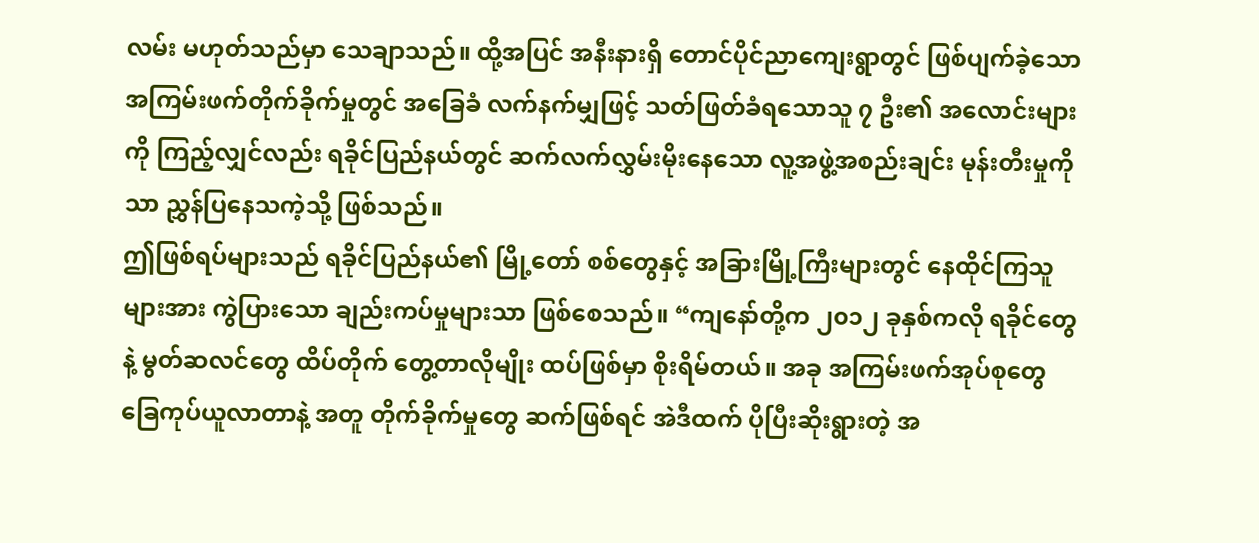လမ်း မဟုတ်သည်မှာ သေချာသည်။ ထို့အပြင် အနီးနားရှိ တောင်ပိုင်ညာကျေးရွာတွင် ဖြစ်ပျက်ခဲ့သော အကြမ်းဖက်တိုက်ခိုက်မှုတွင် အခြေခံ လက်နက်မျှဖြင့် သတ်ဖြတ်ခံရသောသူ ၇ ဦး၏ အလောင်းများကို ကြည့်လျှင်လည်း ရခိုင်ပြည်နယ်တွင် ဆက်လက်လွှမ်းမိုးနေသော လူ့အဖွဲ့အစည်းချင်း မုန်းတီးမှုကိုသာ ညွှန်ပြနေသကဲ့သို့ ဖြစ်သည်။
ဤဖြစ်ရပ်များသည် ရခိုင်ပြည်နယ်၏ မြို့တော် စစ်တွေနှင့် အခြားမြို့ကြီးများတွင် နေထိုင်ကြသူများအား ကွဲပြားသော ချည်းကပ်မှုများသာ ဖြစ်စေသည်။ “ကျနော်တို့က ၂၀၁၂ ခုနှစ်ကလို ရခိုင်တွေနဲ့ မွတ်ဆလင်တွေ ထိပ်တိုက် တွေ့တာလိုမျိုး ထပ်ဖြစ်မှာ စိုးရိမ်တယ်။ အခု အကြမ်းဖက်အုပ်စုတွေ ခြေကုပ်ယူလာတာနဲ့ အတူ တိုက်ခိုက်မှုတွေ ဆက်ဖြစ်ရင် အဲဒီထက် ပိုပြီးဆိုးရွားတဲ့ အ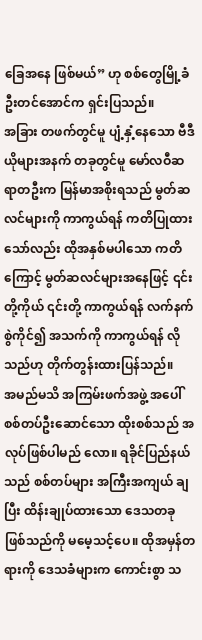ခြေအနေ ဖြစ်မယ်” ဟု စစ်တွေမြို့ခံ ဦးတင်အောင်က ရှင်းပြသည်။
အခြား တဖက်တွင်မူ ပျံ့နှံ့နေသော ဗီဒီယိုများအနက် တခုတွင်မူ မော်လဝီဆရာတဦးက မြန်မာအစိုးရသည် မွတ်ဆလင်များကို ကာကွယ်ရန် ကတိပြုထားသော်လည်း ထိုအနှစ်မပါသော ကတိကြောင့် မွတ်ဆလင်များအနေဖြင့် ၎င်းတို့ကိုယ် ၎င်းတို့ ကာကွယ်ရန် လက်နက်စွဲကိုင်၍ အသက်ကို ကာကွယ်ရန် လိုသည်ဟု တိုက်တွန်းထားပြန်သည်။
အမည်မသိ အကြမ်းဖက်အဖွဲ့ အပေါ် စစ်တပ်ဦးဆောင်သော ထိုးစစ်သည် အလုပ်ဖြစ်ပါမည် လော။ ရခိုင်ပြည်နယ်သည် စစ်တပ်များ အကြီးအကျယ် ချပြီး ထိန်းချုပ်ထားသော ဒေသတခု ဖြစ်သည်ကို မမေ့သင့်ပေ။ ထိုအမှန်တရားကို ဒေသခံများက ကောင်းစွာ သ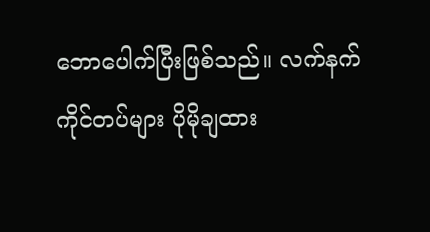ဘောပေါက်ပြီးဖြစ်သည်။ လက်နက်ကိုင်တပ်များ ပိုမိုချထား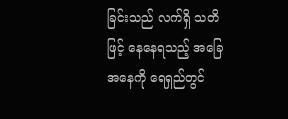ခြင်းသည် လက်ရှိ သတိဖြင့် နေနေရသည့် အခြေအနေကို ရေရှည်တွင်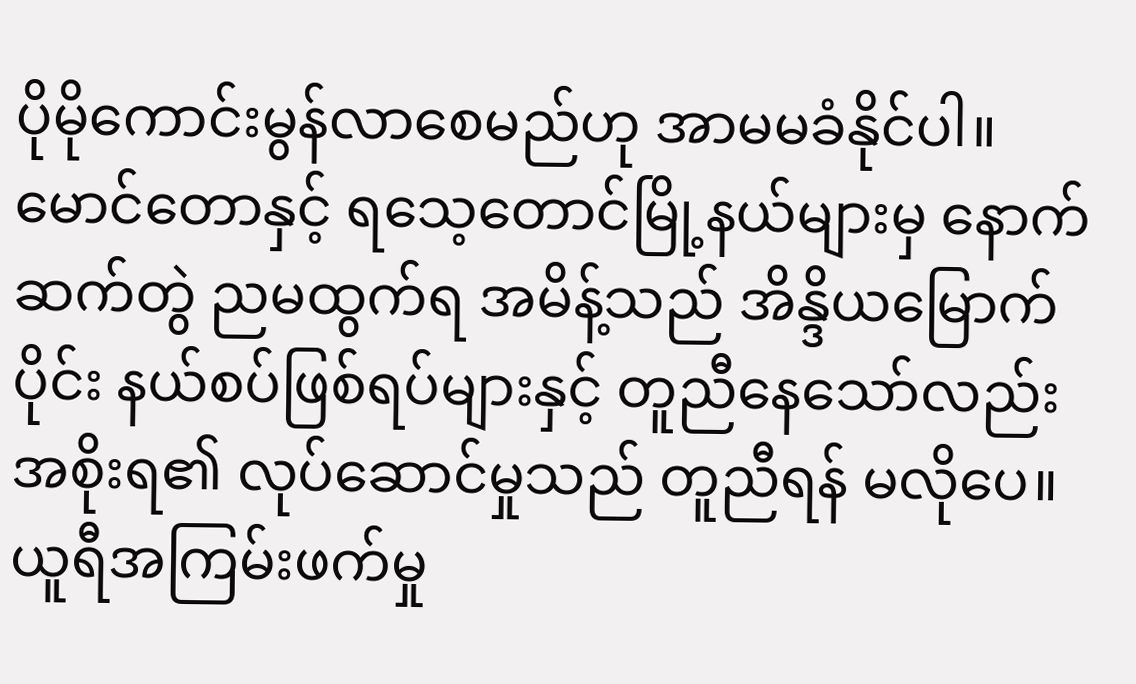ပိုမိုကောင်းမွန်လာစေမည်ဟု အာမမခံနိုင်ပါ။ မောင်တောနှင့် ရသေ့တောင်မြို့နယ်များမှ နောက်ဆက်တွဲ ညမထွက်ရ အမိန့်သည် အိန္ဒိယမြောက်ပိုင်း နယ်စပ်ဖြစ်ရပ်များနှင့် တူညီနေသော်လည်း အစိုးရ၏ လုပ်ဆောင်မှုသည် တူညီရန် မလိုပေ။
ယူရီအကြမ်းဖက်မှု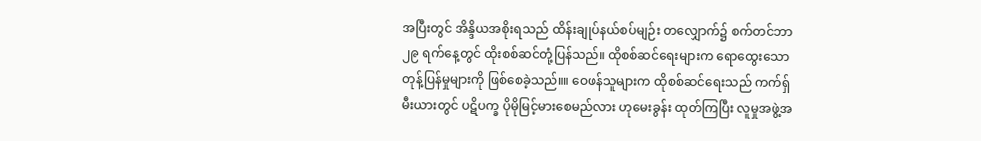အပြီးတွင် အိန္ဒိယအစိုးရသည် ထိန်းချုပ်နယ်စပ်မျဉ်း တလျှောက်၌ စက်တင်ဘာ ၂၉ ရက်နေ့တွင် ထိုးစစ်ဆင်တုံ့ပြန်သည်။ ထိုစစ်ဆင်ရေးများက ရောထွေးသော တုန့်ပြန်မှုများကို ဖြစ်စေခဲ့သည်။။ ဝေဖန်သူများက ထိုစစ်ဆင်ရေးသည် ကက်ရှ်မီးယားတွင် ပဋိပက္ခ ပိုမိုမြင့်မားစေမည်လား ဟုမေးခွန်း ထုတ်ကြပြီး လူမှုအဖွဲ့အ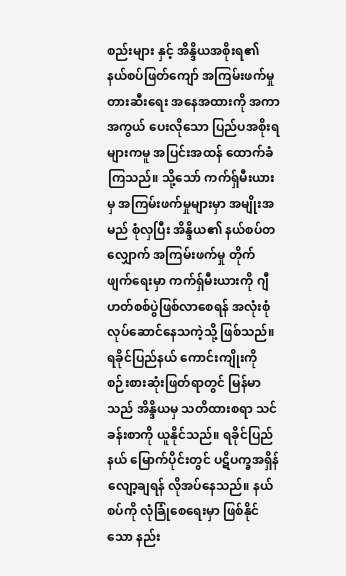စည်းများ နှင့် အိန္ဒိယအစိုးရ၏ နယ်စပ်ဖြတ်ကျော် အကြမ်းဖက်မှု တားဆီးရေး အနေအထားကို အကာအကွယ် ပေးလိုသော ပြည်ပအစိုးရများကမူ အပြင်းအထန် ထောက်ခံကြသည်။ သို့သော် ကက်ရှ်မီးယားမှ အကြမ်းဖက်မှုများမှာ အမျိုးအမည် စုံလှပြီး အိန္ဒိယ၏ နယ်စပ်တလျှောက် အကြမ်းဖက်မှု တိုက်ဖျက်ရေးမှာ ကက်ရှ်မီးယားကို ဂျီဟတ်စစ်ပွဲဖြစ်လာစေရန် အလုံးစုံ လုပ်ဆောင်နေသကဲ့သို့ ဖြစ်သည်။
ရခိုင်ပြည်နယ် ကောင်းကျိုးကို စဉ်းစားဆုံးဖြတ်ရာတွင် မြန်မာသည် အိန္ဒိယမှ သတိထားစရာ သင်ခန်းစာကို ယူနိုင်သည်။ ရခိုင်ပြည်နယ် မြောက်ပိုင်းတွင် ပဋိပက္ခအရှိန် လျော့ချရန် လိုအပ်နေသည်။ နယ်စပ်ကို လုံခြုံစေရေးမှာ ဖြစ်နိုင်သော နည်း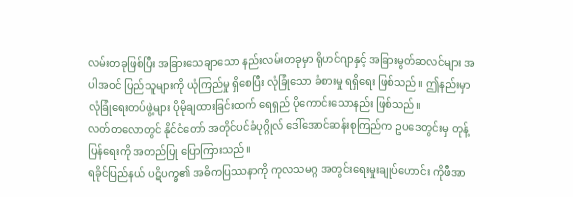လမ်းတခုဖြစ်ပြီး အခြားသေချာသော နည်းလမ်းတခုမှာ ရိုဟင်ဂျာနှင့် အခြားမွတ်ဆလင်များ အပါအဝင် ပြည်သူများကို ယုံကြည်မှု ရှိစေပြီး လုံခြုံသော ခံစားမှု ရရှိရေး ဖြစ်သည်။ ဤနည်းမှာ လုံခြုံရေးတပ်ဖွဲ့များ ပိုမိုချထားခြင်းထက် ရေရှည် ပိုကောင်းသောနည်း ဖြစ်သည်။
လတ်တလောတွင် နိုင်ငံတော် အတိုင်ပင်ခံပုဂ္ဂိုလ် ဒေါ်အောင်ဆန်းစုကြည်က ဥပဒေတွင်းမှ တုန့်ပြန်ရေးကို အတည်ပြု ပြောကြားသည်။
ရခိုင်ပြည်နယ် ပဋိပက္ခ၏ အဓိကပြဿနာကို ကုလသမဂ္ဂ အတွင်းရေးမှုးချုပ်ဟောင်း ကိုဖီအာ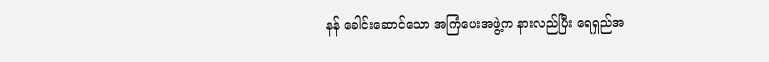နန် ခေါင်းဆောင်သော အကြံပေးအဖွဲ့က နားလည်ပြီး ရေရှည်အ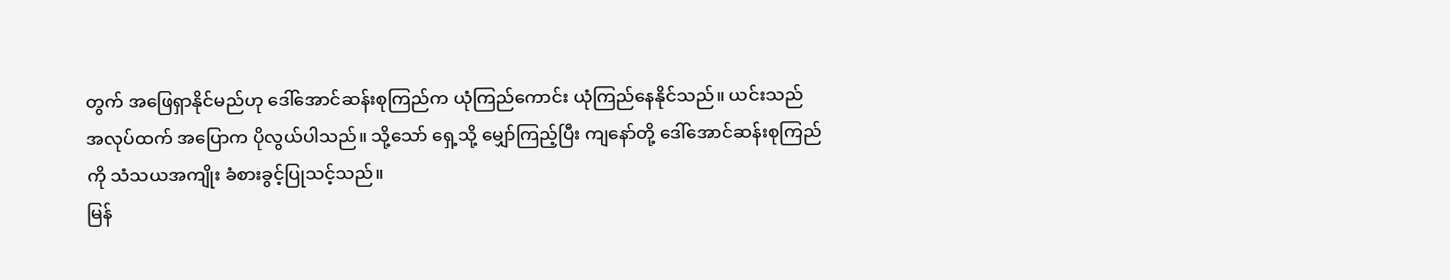တွက် အဖြေရှာနိုင်မည်ဟု ဒေါ်အောင်ဆန်းစုကြည်က ယုံကြည်ကောင်း ယုံကြည်နေနိုင်သည်။ ယင်းသည် အလုပ်ထက် အပြောက ပိုလွယ်ပါသည်။ သို့သော် ရှေ့သို့ မျှော်ကြည့်ပြီး ကျနော်တို့ ဒေါ်အောင်ဆန်းစုကြည်ကို သံသယအကျိုး ခံစားခွင့်ပြုသင့်သည်။
မြန်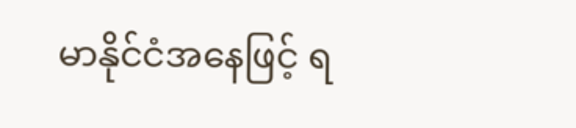မာနိုင်ငံအနေဖြင့် ရ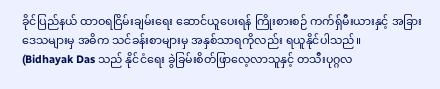ခိုင်ပြည်နယ် ထာဝရငြိမ်းချမ်းရေး ဆောင်ယူပေးရန် ကြိုးစားစဉ် ကက်ရှ်မီးယားနှင့် အခြားဒေသများမှ အဓိက သင်ခန်းစာများမှ အနှစ်သာရကိုလည်း ရယူနိုင်ပါသည်။
(Bidhayak Das သည် နိုင်ငံရေး ခွဲခြမ်းစိတ်ဖြာလေ့လာသူနှင့် တသီးပုဂ္ဂလ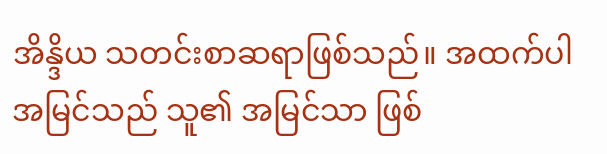အိန္ဒိယ သတင်းစာဆရာဖြစ်သည်။ အထက်ပါ အမြင်သည် သူ၏ အမြင်သာ ဖြစ်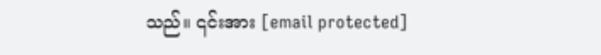သည်။ ၎င်းအား [email protected]